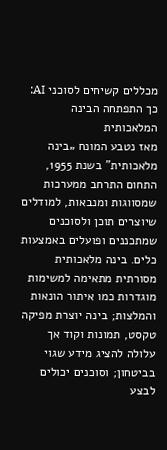מכללים קשיחים לסוכני AI: כך התפתחה הבינה המלאכותית
מאז נטבע המונח „בינה מלאכותית” בשנת 1955, התחום התרחב ממערכות שמסווגות ומנבאות, למודלים שיוצרים תוכן ולסוכנים שמתכננים ופועלים באמצעות כלים. בינה מלאכותית מסורתית מתאימה למשימות מוגדרות כמו איתור הונאות והמלצות; בינה יוצרת מפיקה טקסט, תמונות וקוד אך עלולה להציג מידע שגוי בביטחון; וסוכנים יכולים לבצע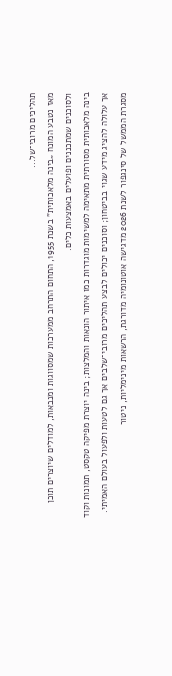תהליכים מרובי־של...
מאז נטבע המונח „בינה מלאכותית” בשנת 1955, התחום התרחב ממערכות שמסווגות ומנבאות, למודלים שיוצרים תוכן ולסוכנים שמתכננים ופועלים באמצעות כלים.
בינה מלאכותית מסורתית מתאימה למשימות מוגדרות כמו איתור הונאות והמלצות; בינה יוצרת מפיקה טקסט, תמונות וקוד אך עלולה להציג מידע שגוי בביטחון; וסוכנים יכולים לבצע תהליכים מרובי־שלבים אך גם לטעות ולפעול בעולם האמיתי.
מסגרת הממשל של סינגפור לשנת 2026 מדגישה אוטונומיה מדורגת, הרשאות מינימליות, ניטור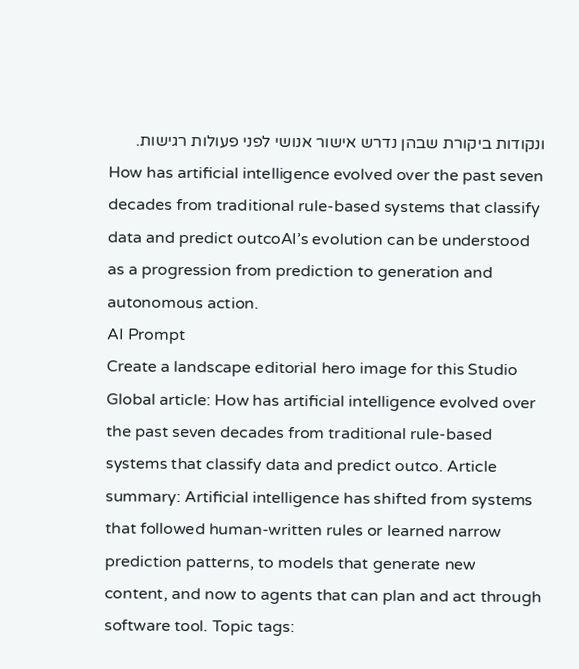ונקודות ביקורת שבהן נדרש אישור אנושי לפני פעולות רגישות.
How has artificial intelligence evolved over the past seven decades from traditional rule-based systems that classify data and predict outcoAI’s evolution can be understood as a progression from prediction to generation and autonomous action.
AI Prompt
Create a landscape editorial hero image for this Studio Global article: How has artificial intelligence evolved over the past seven decades from traditional rule-based systems that classify data and predict outco. Article summary: Artificial intelligence has shifted from systems that followed human-written rules or learned narrow prediction patterns, to models that generate new content, and now to agents that can plan and act through software tool. Topic tags: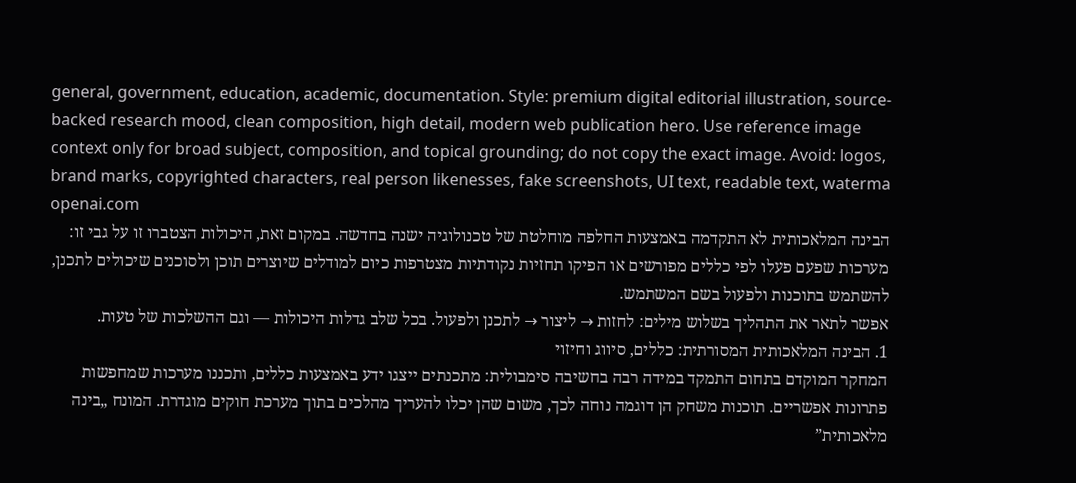general, government, education, academic, documentation. Style: premium digital editorial illustration, source-backed research mood, clean composition, high detail, modern web publication hero. Use reference image context only for broad subject, composition, and topical grounding; do not copy the exact image. Avoid: logos, brand marks, copyrighted characters, real person likenesses, fake screenshots, UI text, readable text, waterma
openai.com
הבינה המלאכותית לא התקדמה באמצעות החלפה מוחלטת של טכנולוגיה ישנה בחדשה. במקום זאת, היכולות הצטברו זו על גבי זו: מערכות שפעם פעלו לפי כללים מפורשים או הפיקו תחזיות נקודתיות מצטרפות כיום למודלים שיוצרים תוכן ולסוכנים שיכולים לתכנן, להשתמש בתוכנות ולפעול בשם המשתמש.
אפשר לתאר את התהליך בשלוש מילים: לחזות → ליצור → לתכנן ולפעול. בכל שלב גדלות היכולות — וגם ההשלכות של טעות.
1. הבינה המלאכותית המסורתית: כללים, סיווג וחיזוי
המחקר המוקדם בתחום התמקד במידה רבה בחשיבה סימבולית: מתכנתים ייצגו ידע באמצעות כללים, ותכננו מערכות שמחפשות פתרונות אפשריים. תוכנות משחק הן דוגמה נוחה לכך, משום שהן יכלו להעריך מהלכים בתוך מערכת חוקים מוגדרת. המונח „בינה מלאכותית”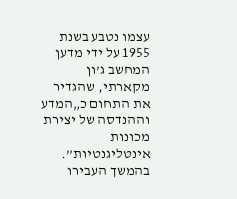עצמו נטבע בשנת 1955 על ידי מדען המחשב ג’ון מקארתי, שהגדיר את התחום כ„המדע וההנדסה של יצירת מכונות אינטליגנטיות”.
בהמשך העבירו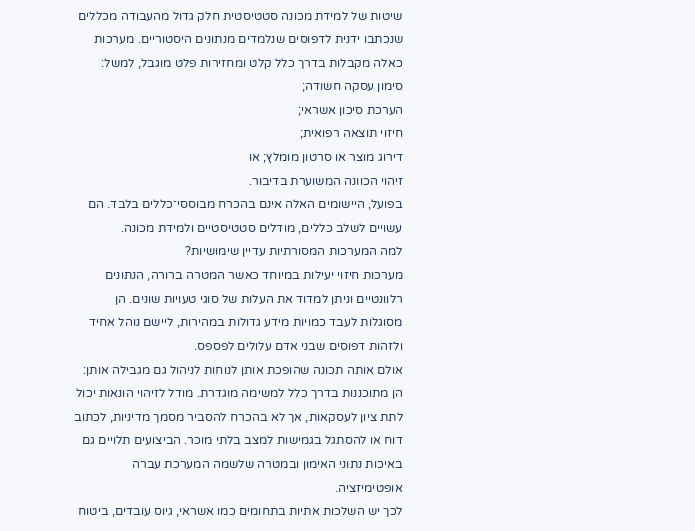שיטות של למידת מכונה סטטיסטית חלק גדול מהעבודה מכללים שנכתבו ידנית לדפוסים שנלמדים מנתונים היסטוריים. מערכות כאלה מקבלות בדרך כלל קלט ומחזירות פלט מוגבל, למשל:
סימון עסקה חשודה;
הערכת סיכון אשראי;
חיזוי תוצאה רפואית;
דירוג מוצר או סרטון מומלץ; או
זיהוי הכוונה המשוערת בדיבור.
בפועל, היישומים האלה אינם בהכרח מבוססי־כללים בלבד. הם עשויים לשלב כללים, מודלים סטטיסטיים ולמידת מכונה.
למה המערכות המסורתיות עדיין שימושיות?
מערכות חיזוי יעילות במיוחד כאשר המטרה ברורה, הנתונים רלוונטיים וניתן למדוד את העלות של סוגי טעויות שונים. הן מסוגלות לעבד כמויות מידע גדולות במהירות, ליישם נוהל אחיד ולזהות דפוסים שבני אדם עלולים לפספס.
אולם אותה תכונה שהופכת אותן לנוחות לניהול גם מגבילה אותן: הן מתוכננות בדרך כלל למשימה מוגדרת. מודל לזיהוי הונאות יכול לתת ציון לעסקאות, אך לא בהכרח להסביר מסמך מדיניות, לכתוב דוח או להסתגל בגמישות למצב בלתי מוכר. הביצועים תלויים גם באיכות נתוני האימון ובמטרה שלשמה המערכת עברה אופטימיזציה.
לכך יש השלכות אתיות בתחומים כמו אשראי, גיוס עובדים, ביטוח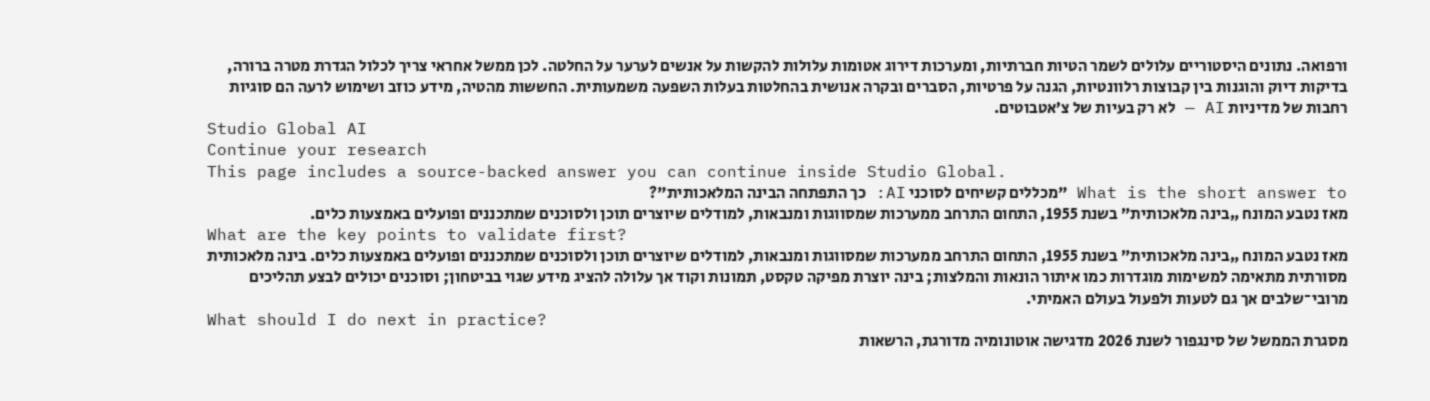ורפואה. נתונים היסטוריים עלולים לשמר הטיות חברתיות, ומערכות דירוג אטומות עלולות להקשות על אנשים לערער על החלטה. לכן ממשל אחראי צריך לכלול הגדרת מטרה ברורה, בדיקות דיוק והוגנות בין קבוצות רלוונטיות, הגנה על פרטיות, הסברים ובקרה אנושית בהחלטות בעלות השפעה משמעותית. החששות מהטיה, מידע כוזב ושימוש לרעה הם סוגיות רחבות של מדיניות AI — לא רק בעיות של צ’אטבוטים.
Studio Global AI
Continue your research
This page includes a source-backed answer you can continue inside Studio Global.
What is the short answer to "מכללים קשיחים לסוכני AI: כך התפתחה הבינה המלאכותית"?
מאז נטבע המונח „בינה מלאכותית” בשנת 1955, התחום התרחב ממערכות שמסווגות ומנבאות, למודלים שיוצרים תוכן ולסוכנים שמתכננים ופועלים באמצעות כלים.
What are the key points to validate first?
מאז נטבע המונח „בינה מלאכותית” בשנת 1955, התחום התרחב ממערכות שמסווגות ומנבאות, למודלים שיוצרים תוכן ולסוכנים שמתכננים ופועלים באמצעות כלים. בינה מלאכותית מסורתית מתאימה למשימות מוגדרות כמו איתור הונאות והמלצות; בינה יוצרת מפיקה טקסט, תמונות וקוד אך עלולה להציג מידע שגוי בביטחון; וסוכנים יכולים לבצע תהליכים מרובי־שלבים אך גם לטעות ולפעול בעולם האמיתי.
What should I do next in practice?
מסגרת הממשל של סינגפור לשנת 2026 מדגישה אוטונומיה מדורגת, הרשאות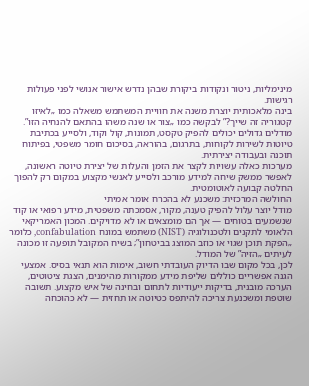מינימליות, ניטור ונקודות ביקורת שבהן נדרש אישור אנושי לפני פעולות רגישות.
בינה מלאכותית יוצרת משנה את חוויית המשתמש משאלה כמו „לאיזו קטגוריה זה שייך?” לבקשה כמו „צור או שנה משהו בהתאם להנחיה הזו”. מודלים גדולים יכולים להפיק טקסט, תמונות, קול וקוד, ולסייע בכתיבת טיוטות לשירות לקוחות, בתרגום, בהוראה, בסיכום חומר משפטי, בפיתוח תוכנה ובעבודה יצירתית.
מערכות כאלה עשויות לקצר את הזמן והעלות של יצירת טיוטה ראשונה, לאפשר ממשק שיחה למידע מורכב ולסייע לאנשי מקצוע במקום רק להפוך החלטה קבועה לאוטומטית.
החולשה המרכזית: משכנע לא בהכרח אומר אמיתי
מודל יוצר עלול להפיק טענה, מקור, אסמכתה משפטית, מידע רפואי או קוד שנשמעים בטוחים — אך הם מומצאים או לא מדויקים. המכון האמריקאי הלאומי לתקנים ולטכנולוגיה (NIST) משתמש במונח confabulation, כלומר „הפקת תוכן שגוי או כוזב המוצג בביטחון”; בשיח המקובל תופעה זו מכונה לעיתים „הזיה” של המודל.
לכן, בכל מקום שבו הדיוק העובדתי חשוב, אימות הוא תנאי בסיס. אמצעי הגנה אפשריים כוללים שליפת מידע ממקורות מהימנים, הצגת ציטוטים, הערכה מובנית, בדיקות ייעודיות לתחום ובחינה של איש מקצוע. תשובה שוטפת ומשכנעת צריכה להיתפס כטיוטה או תחזית — לא כהוכחה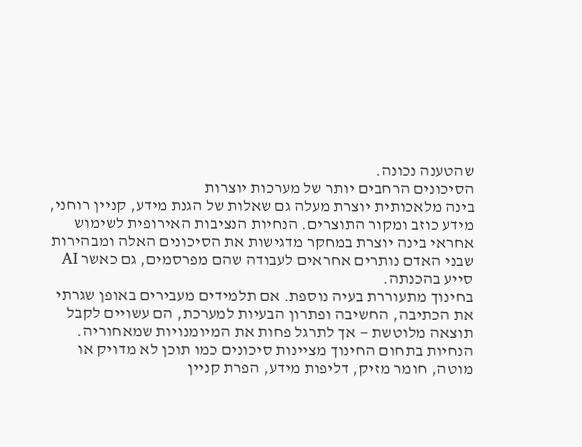שהטענה נכונה.
הסיכונים הרחבים יותר של מערכות יוצרות
בינה מלאכותית יוצרת מעלה גם שאלות של הגנת מידע, קניין רוחני, מידע כוזב ומקור התוצרים. הנחיות הנציבות האירופית לשימוש אחראי בינה יוצרת במחקר מדגישות את הסיכונים האלה ומבהירות שבני האדם נותרים אחראים לעבודה שהם מפרסמים, גם כאשר AI סייע בהכנתה.
בחינוך מתעוררת בעיה נוספת. אם תלמידים מעבירים באופן שגרתי את הכתיבה, החשיבה ופתרון הבעיות למערכת, הם עשויים לקבל תוצאה מלוטשת — אך לתרגל פחות את המיומנויות שמאחוריה. הנחיות בתחום החינוך מציינות סיכונים כמו תוכן לא מדויק או מוטה, חומר מזיק, דליפות מידע, הפרת קניין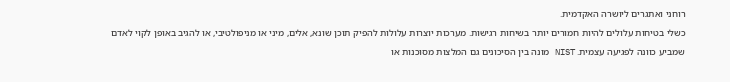רוחני ואתגרים ליושרה האקדמית.
כשלי בטיחות עלולים להיות חמורים יותר בשיחות רגישות. מערכות יוצרות עלולות להפיק תוכן שונא, אלים, מיני או מניפולטיבי, או להגיב באופן לקוי לאדם שמביע כוונה לפגיעה עצמית. NIST מונה בין הסיכונים גם המלצות מסוכנות או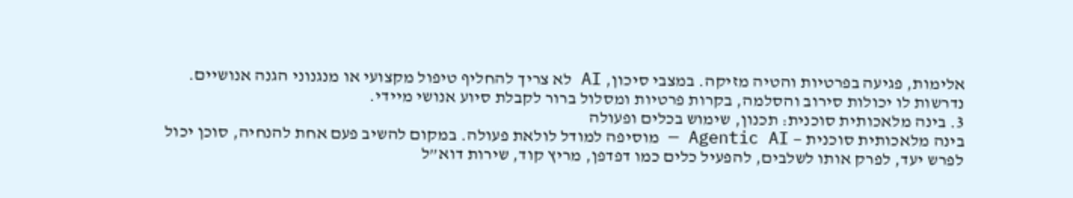אלימות, פגיעה בפרטיות והטיה מזיקה. במצבי סיכון, AI לא צריך להחליף טיפול מקצועי או מנגנוני הגנה אנושיים. נדרשות לו יכולות סירוב והסלמה, בקרות פרטיות ומסלול ברור לקבלת סיוע אנושי מיידי.
3. בינה מלאכותית סוכנית: תכנון, שימוש בכלים ופעולה
בינה מלאכותית סוכנית — Agentic AI — מוסיפה למודל לולאת פעולה. במקום להשיב פעם אחת להנחיה, סוכן יכול לפרש יעד, לפרק אותו לשלבים, להפעיל כלים כמו דפדפן, מריץ קוד, שירות דוא”ל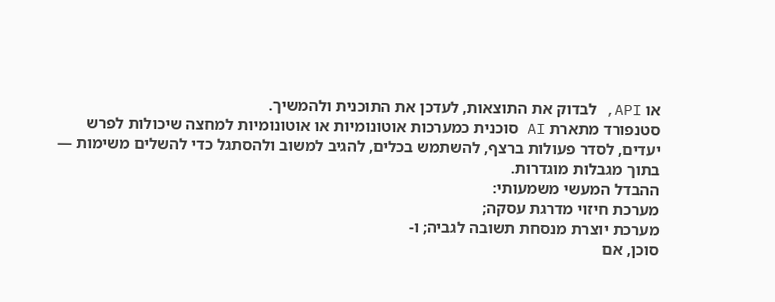או API, לבדוק את התוצאות, לעדכן את התוכנית ולהמשיך.
סטנפורד מתארת AI סוכנית כמערכות אוטונומיות או אוטונומיות למחצה שיכולות לפרש יעדים, לסדר פעולות ברצף, להשתמש בכלים, להגיב למשוב ולהסתגל כדי להשלים משימות — בתוך מגבלות מוגדרות.
ההבדל המעשי משמעותי:
מערכת חיזוי מדרגת עסקה;
מערכת יוצרת מנסחת תשובה לגביה; ו-
סוכן, אם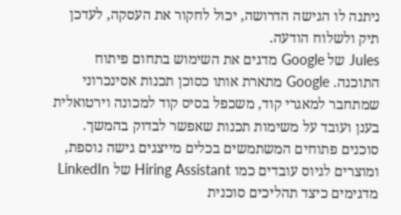ניתנה לו הגישה הדרושה, יכול לחקור את העסקה, לעדכן תיק ולשלוח הודעה.
Jules של Google מדגים את השימוש בתחום פיתוח התוכנה. Google מתארת אותו כסוכן תכנות אסינכרוני שמתחבר למאגרי קוד, משכפל בסיס קוד למכונה וירטואלית בענן ועובד על משימות תכנות שאפשר לבדוק בהמשך. סוכנים פתוחים המשתמשים בכלים מייצגים גישה נוספת, ומוצרים לגיוס עובדים כמו Hiring Assistant של LinkedIn מדגימים כיצד תהליכים סוכנית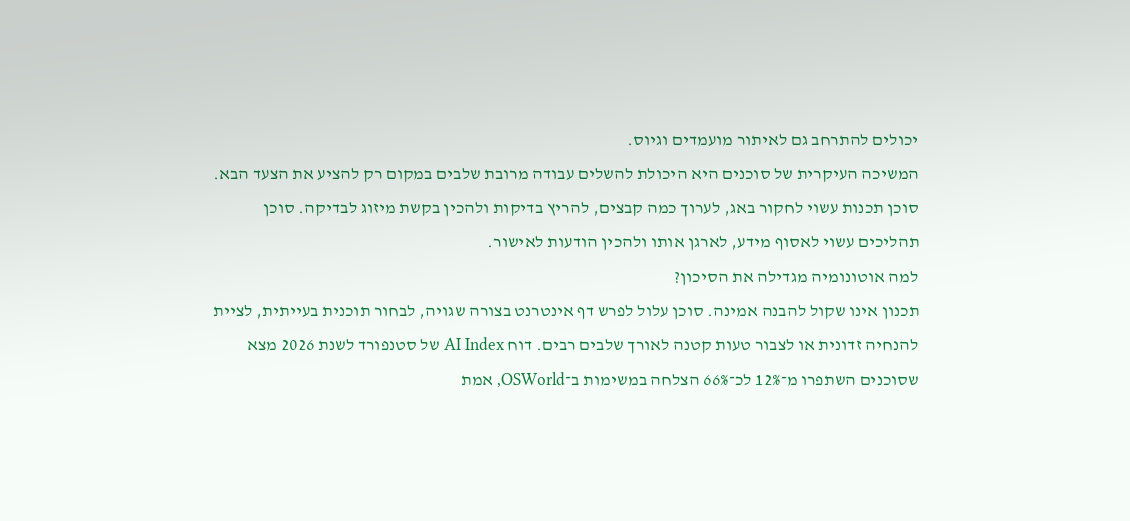יכולים להתרחב גם לאיתור מועמדים וגיוס.
המשיכה העיקרית של סוכנים היא היכולת להשלים עבודה מרובת שלבים במקום רק להציע את הצעד הבא. סוכן תכנות עשוי לחקור באג, לערוך כמה קבצים, להריץ בדיקות ולהכין בקשת מיזוג לבדיקה. סוכן תהליכים עשוי לאסוף מידע, לארגן אותו ולהכין הודעות לאישור.
למה אוטונומיה מגדילה את הסיכון?
תכנון אינו שקול להבנה אמינה. סוכן עלול לפרש דף אינטרנט בצורה שגויה, לבחור תוכנית בעייתית, לציית להנחיה זדונית או לצבור טעות קטנה לאורך שלבים רבים. דוח AI Index של סטנפורד לשנת 2026 מצא שסוכנים השתפרו מ־12% לכ־66% הצלחה במשימות ב־OSWorld, אמת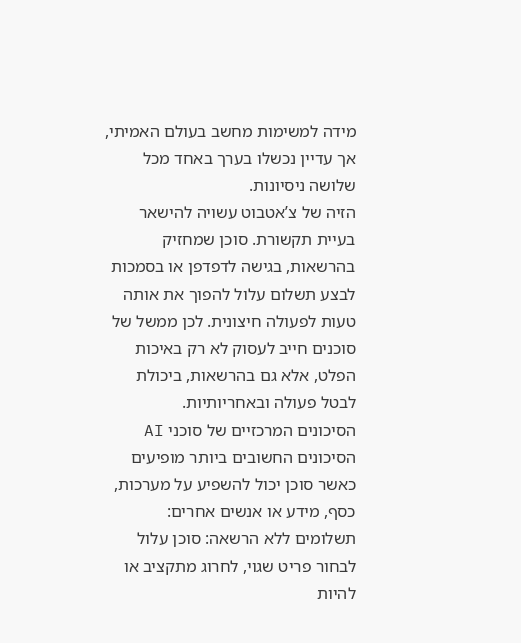מידה למשימות מחשב בעולם האמיתי, אך עדיין נכשלו בערך באחד מכל שלושה ניסיונות.
הזיה של צ’אטבוט עשויה להישאר בעיית תקשורת. סוכן שמחזיק בהרשאות, בגישה לדפדפן או בסמכות לבצע תשלום עלול להפוך את אותה טעות לפעולה חיצונית. לכן ממשל של סוכנים חייב לעסוק לא רק באיכות הפלט, אלא גם בהרשאות, ביכולת לבטל פעולה ובאחריותיות.
הסיכונים המרכזיים של סוכני AI
הסיכונים החשובים ביותר מופיעים כאשר סוכן יכול להשפיע על מערכות, כסף, מידע או אנשים אחרים:
תשלומים ללא הרשאה: סוכן עלול לבחור פריט שגוי, לחרוג מתקציב או להיות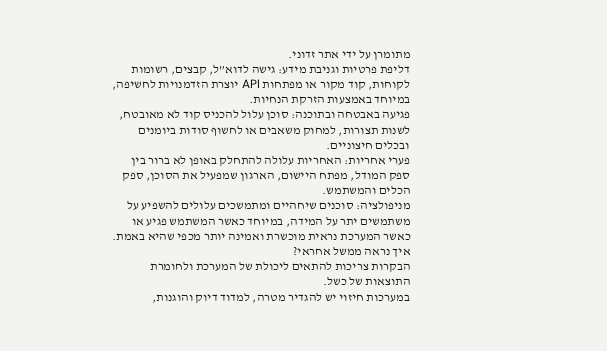מתומרן על ידי אתר זדוני.
דליפת פרטיות וגניבת מידע: גישה לדוא”ל, קבצים, רשומות לקוחות, קוד מקור או מפתחות API יוצרת הזדמנויות לחשיפה, במיוחד באמצעות הזרקת הנחיות.
פגיעה באבטחה ובתוכנה: סוכן עלול להכניס קוד לא מאובטח, לשנות תצורות, למחוק משאבים או לחשוף סודות ביומנים ובכלים חיצוניים.
פערי אחריות: האחריות עלולה להתחלק באופן לא ברור בין ספק המודל, מפתח היישום, הארגון שמפעיל את הסוכן, ספק הכלים והמשתמש.
מניפולציה: סוכנים שיחהיים ומתמשכים עלולים להשפיע על משתמשים יתר על המידה, במיוחד כאשר המשתמש פגיע או כאשר המערכת נראית מוכשרת ואמינה יותר מכפי שהיא באמת.
איך נראה ממשל אחראי?
הבקרות צריכות להתאים ליכולת של המערכת ולחומרת התוצאות של כשל.
במערכות חיזוי יש להגדיר מטרה, למדוד דיוק והוגנות,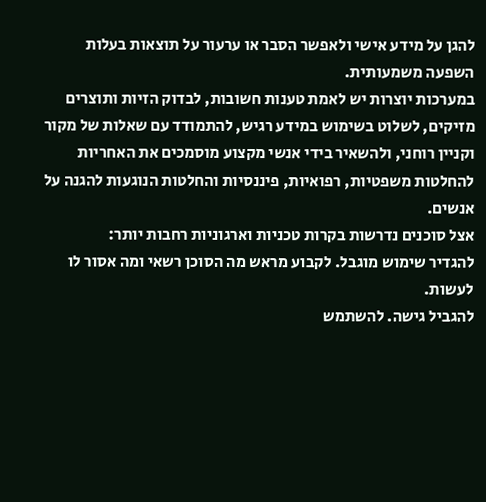להגן על מידע אישי ולאפשר הסבר או ערעור על תוצאות בעלות השפעה משמעותית.
במערכות יוצרות יש לאמת טענות חשובות, לבדוק הזיות ותוצרים מזיקים, לשלוט בשימוש במידע רגיש, להתמודד עם שאלות של מקור וקניין רוחני, ולהשאיר בידי אנשי מקצוע מוסמכים את האחריות להחלטות משפטיות, רפואיות, פיננסיות והחלטות הנוגעות להגנה על אנשים.
אצל סוכנים נדרשות בקרות טכניות וארגוניות רחבות יותר:
להגדיר שימוש מוגבל. לקבוע מראש מה הסוכן רשאי ומה אסור לו לעשות.
להגביל גישה. להשתמש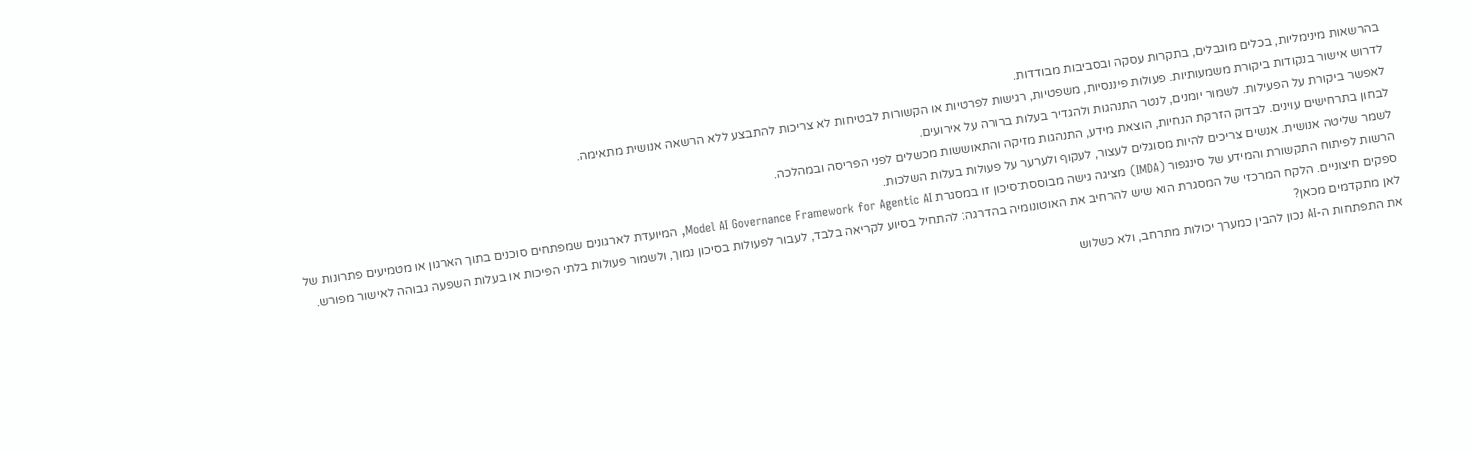בהרשאות מינימליות, בכלים מוגבלים, בתקרות עסקה ובסביבות מבודדות.
לדרוש אישור בנקודות ביקורת משמעותיות. פעולות פיננסיות, משפטיות, רגישות לפרטיות או הקשורות לבטיחות לא צריכות להתבצע ללא הרשאה אנושית מתאימה.
לאפשר ביקורת על הפעילות. לשמור יומנים, לנטר התנהגות ולהגדיר בעלות ברורה על אירועים.
לבחון בתרחישים עוינים. לבדוק הזרקת הנחיות, הוצאת מידע, התנהגות מזיקה והתאוששות מכשלים לפני הפריסה ובמהלכה.
לשמר שליטה אנושית. אנשים צריכים להיות מסוגלים לעצור, לעקוף ולערער על פעולות בעלות השלכות.
הרשות לפיתוח התקשורת והמידע של סינגפור (IMDA) מציגה גישה מבוססת־סיכון זו במסגרת Model AI Governance Framework for Agentic AI, המיועדת לארגונים שמפתחים סוכנים בתוך הארגון או מטמיעים פתרונות של ספקים חיצוניים. הלקח המרכזי של המסגרת הוא שיש להרחיב את האוטונומיה בהדרגה: להתחיל בסיוע לקריאה בלבד, לעבור לפעולות בסיכון נמוך, ולשמור פעולות בלתי הפיכות או בעלות השפעה גבוהה לאישור מפורש.
לאן מתקדמים מכאן?
את התפתחות ה-AI נכון להבין כמערך יכולות מתרחב, ולא כשלוש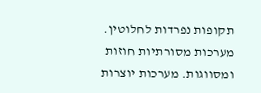תקופות נפרדות לחלוטין. מערכות מסורתיות חוזות ומסווגות. מערכות יוצרות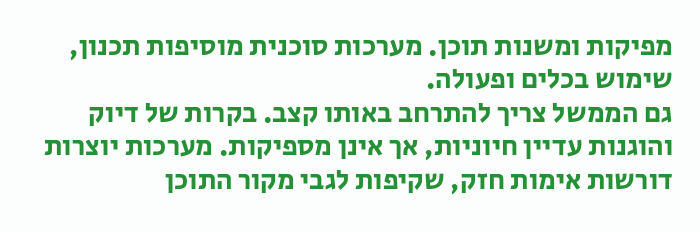מפיקות ומשנות תוכן. מערכות סוכנית מוסיפות תכנון, שימוש בכלים ופעולה.
גם הממשל צריך להתרחב באותו קצב. בקרות של דיוק והוגנות עדיין חיוניות, אך אינן מספיקות. מערכות יוצרות דורשות אימות חזק, שקיפות לגבי מקור התוכן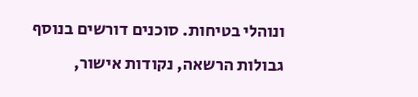ונוהלי בטיחות. סוכנים דורשים בנוסף גבולות הרשאה, נקודות אישור,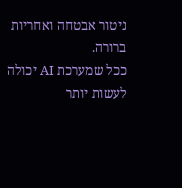ניטור אבטחה ואחריות ברורה.
ככל שמערכת AI יכולה לעשות יותר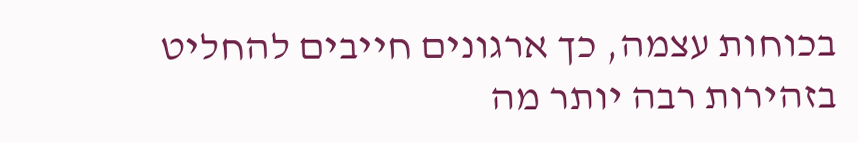בכוחות עצמה, כך ארגונים חייבים להחליט בזהירות רבה יותר מה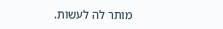מותר לה לעשות.